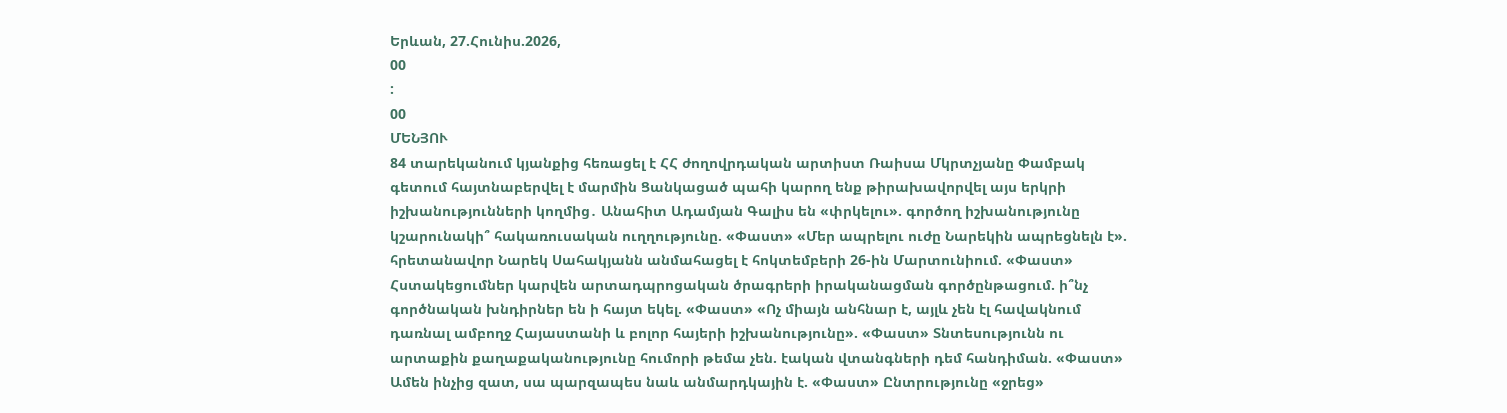Երևան, 27.Հունիս.2026,
00
:
00
ՄԵՆՅՈՒ
84 տարեկանում կյանքից հեռացել է ՀՀ ժողովրդական արտիստ Ռաիսա Մկրտչյանը Փամբակ գետում հայտնաբերվել է մարմին Ցանկացած պահի կարող ենք թիրախավորվել այս երկրի իշխանությունների կողմից․ Անահիտ Ադամյան Գալիս են «փրկելու». գործող իշխանությունը կշարունակի՞ հակառուսական ուղղությունը. «Փաստ» «Մեր ապրելու ուժը Նարեկին ապրեցնելն է». հրետանավոր Նարեկ Սահակյանն անմահացել է հոկտեմբերի 26-ին Մարտունիում. «Փաստ» Հստակեցումներ կարվեն արտադպրոցական ծրագրերի իրականացման գործընթացում. ի՞նչ գործնական խնդիրներ են ի հայտ եկել. «Փաստ» «Ոչ միայն անհնար է, այլև չեն էլ հավակնում դառնալ ամբողջ Հայաստանի և բոլոր հայերի իշխանությունը». «Փաստ» Տնտեսությունն ու արտաքին քաղաքականությունը հումորի թեմա չեն. էական վտանգների դեմ հանդիման. «Փաստ» Ամեն ինչից զատ, սա պարզապես նաև անմարդկային է. «Փաստ» Ընտրությունը «ջրեց»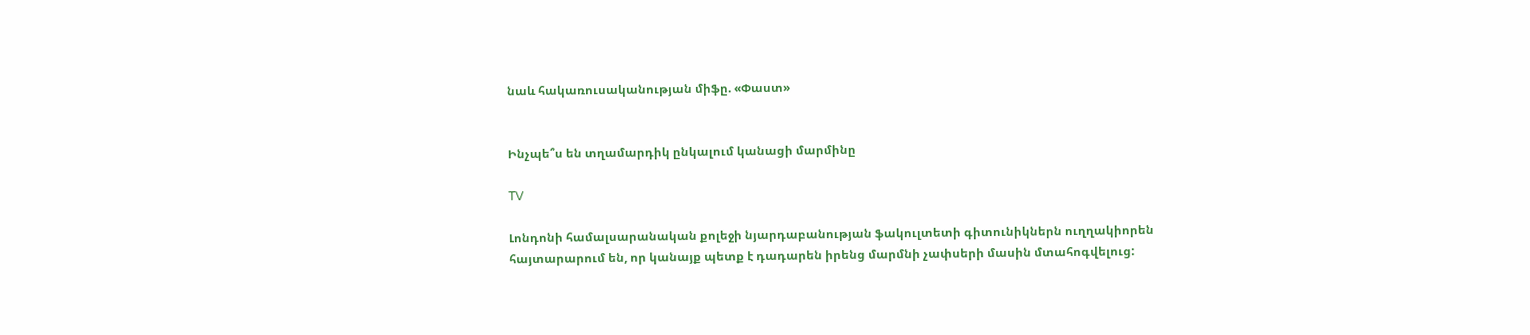նաև հակառուսականության միֆը. «Փաստ»


Ինչպե՞ս են տղամարդիկ ընկալում կանացի մարմինը

TV

Լոնդոնի համալսարանական քոլեջի նյարդաբանության ֆակուլտետի գիտունիկներն ուղղակիորեն հայտարարում են, որ կանայք պետք է դադարեն իրենց մարմնի չափսերի մասին մտահոգվելուց: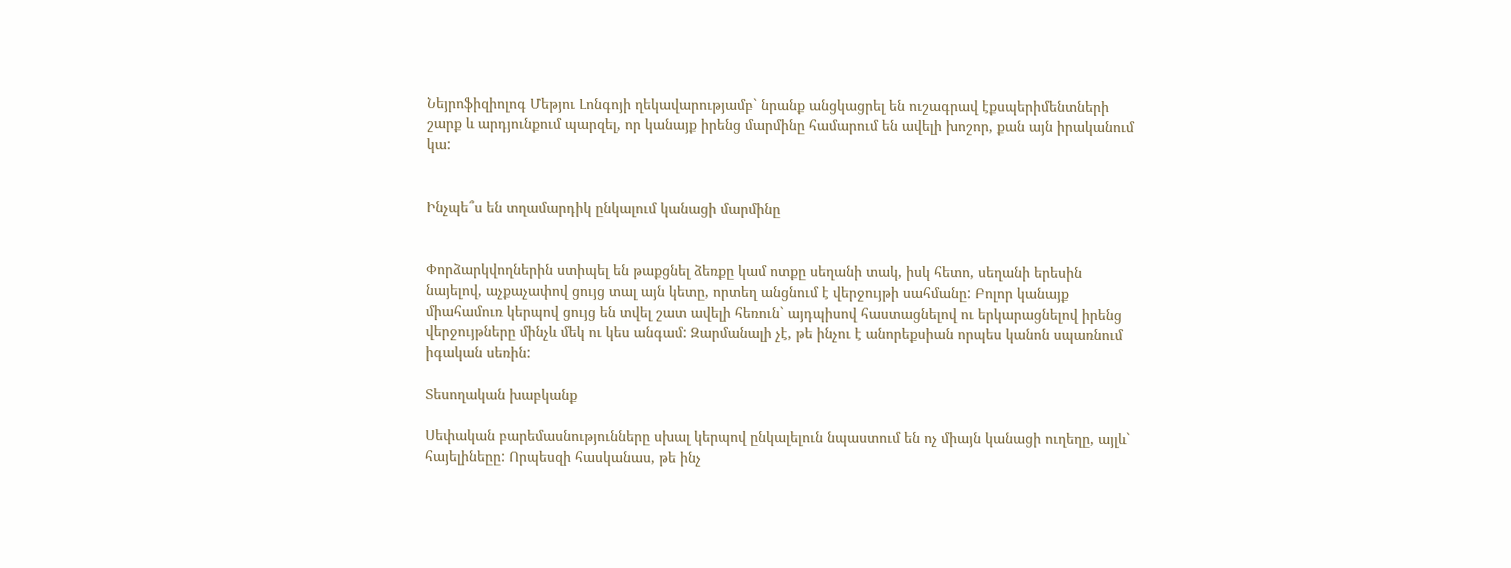Նեյրոֆիզիոլոգ Մեթյու Լոնգոյի ղեկավարությամբ` նրանք անցկացրել են ուշագրավ էքսպերիմենտների շարք և արդյունքում պարզել, որ կանայք իրենց մարմինը համարում են ավելի խոշոր, քան այն իրականում կա:


Ինչպե՞ս են տղամարդիկ ընկալում կանացի մարմինը


Փորձարկվողներին ստիպել են թաքցնել ձեռքը կամ ոտքը սեղանի տակ, իսկ հետո, սեղանի երեսին նայելով, աչքաչափով ցույց տալ այն կետը, որտեղ անցնում է վերջույթի սահմանը: Բոլոր կանայք միահամուռ կերպով ցույց են տվել շատ ավելի հեռուն` այդպիսով հաստացնելով ու երկարացնելով իրենց վերջույթները մինչև մեկ ու կես անգամ: Զարմանալի չէ, թե ինչու է անորեքսիան որպես կանոն սպառնում իգական սեռին:

Տեսողական խաբկանք

Սեփական բարեմասնությունները սխալ կերպով ընկալելուն նպաստում են ոչ միայն կանացի ուղեղը, այլև` հայելինեըը: Որպեսզի հասկանաս, թե ինչ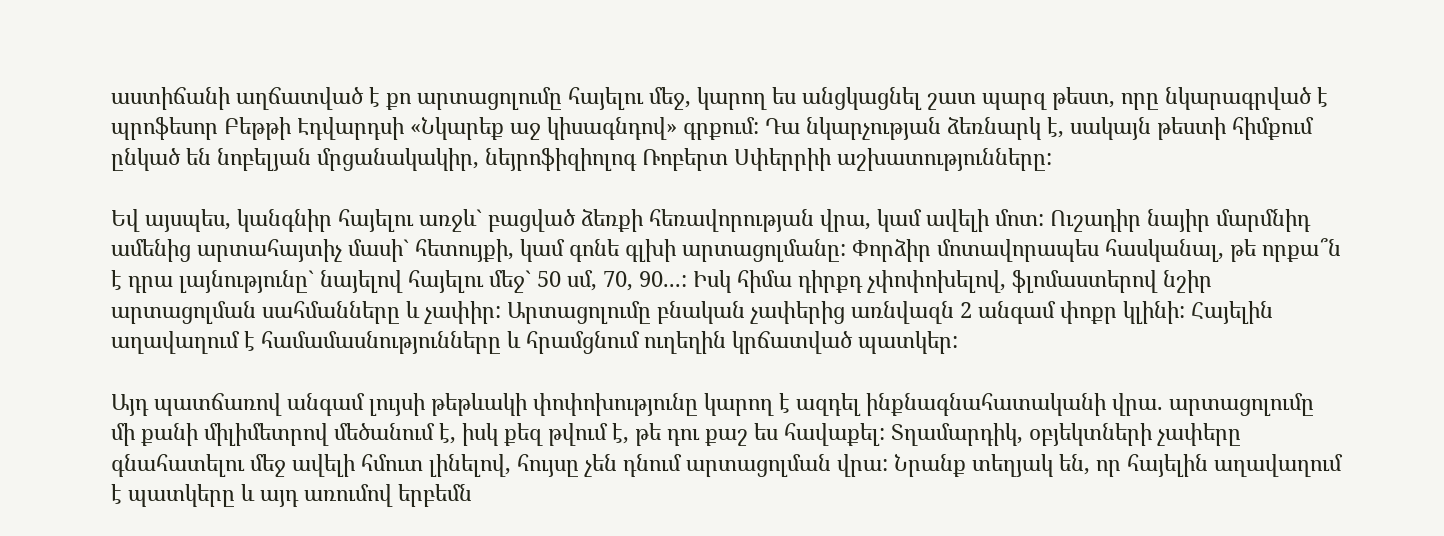աստիճանի աղճատված է քո արտացոլումը հայելու մեջ, կարող ես անցկացնել շատ պարզ թեստ, որը նկարագրված է պրոֆեսոր Բեթթի Էդվարդսի «Նկարեք աջ կիսագնդով» գրքում: Դա նկարչության ձեռնարկ է, սակայն թեստի հիմքում ընկած են նոբելյան մրցանակակիր, նեյրոֆիզիոլոգ Ռոբերտ Սփերրիի աշխատությունները:

Եվ այսպես, կանգնիր հայելու առջև` բացված ձեռքի հեռավորության վրա, կամ ավելի մոտ: Ուշադիր նայիր մարմնիդ ամենից արտահայտիչ մասի` հետույքի, կամ գոնե գլխի արտացոլմանը: Փորձիր մոտավորապես հասկանալ, թե որքա՞ն է դրա լայնությունը` նայելով հայելու մեջ` 50 սմ, 70, 90...: Իսկ հիմա դիրքդ չփոփոխելով, ֆլոմաստերով նշիր արտացոլման սահմանները և չափիր: Արտացոլումը բնական չափերից առնվազն 2 անգամ փոքր կլինի: Հայելին աղավաղում է համամասնությունները և հրամցնում ուղեղին կրճատված պատկեր:

Այդ պատճառով անգամ լույսի թեթևակի փոփոխությունը կարող է ազդել ինքնագնահատականի վրա. արտացոլումը մի քանի միլիմետրով մեծանում է, իսկ քեզ թվում է, թե դու քաշ ես հավաքել: Տղամարդիկ, օբյեկտների չափերը գնահատելու մեջ ավելի հմուտ լինելով, հույսը չեն դնում արտացոլման վրա: Նրանք տեղյակ են, որ հայելին աղավաղում է պատկերը և այդ առումով երբեմն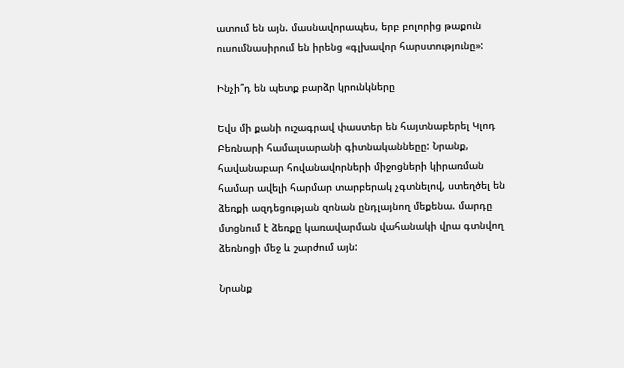ատում են այն. մասնավորապես, երբ բոլորից թաքուն ուսումնասիրում են իրենց «գլխավոր հարստությունը»:

Ինչի՞դ են պետք բարձր կրունկները

Եվս մի քանի ուշագրավ փաստեր են հայտնաբերել Կլոդ Բեռնարի համալսարանի գիտնականնեըը: Նրանք, հավանաբար հովանավորների միջոցների կիրառման համար ավելի հարմար տարբերակ չգտնելով, ստեղծել են ձեռքի ազդեցության զոնան ընդլայնող մեքենա. մարդը մտցնում է ձեռքը կառավարման վահանակի վրա գտնվող ձեռնոցի մեջ և շարժում այն:

Նրանք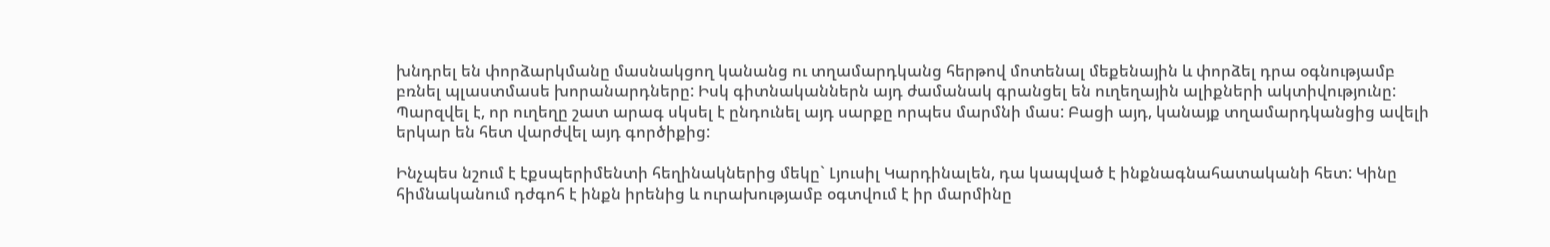խնդրել են փորձարկմանը մասնակցող կանանց ու տղամարդկանց հերթով մոտենալ մեքենային և փորձել դրա օգնությամբ բռնել պլաստմասե խորանարդները: Իսկ գիտնականներն այդ ժամանակ գրանցել են ուղեղային ալիքների ակտիվությունը: Պարզվել է, որ ուղեղը շատ արագ սկսել է ընդունել այդ սարքը որպես մարմնի մաս: Բացի այդ, կանայք տղամարդկանցից ավելի երկար են հետ վարժվել այդ գործիքից:

Ինչպես նշում է էքսպերիմենտի հեղինակներից մեկը` Լյուսիլ Կարդինալեն, դա կապված է ինքնագնահատականի հետ: Կինը հիմնականում դժգոհ է ինքն իրենից և ուրախությամբ օգտվում է իր մարմինը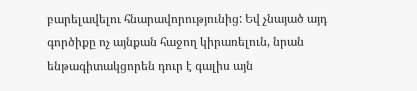բարելավելու հնարավորությունից: Եվ չնայած այդ գործիքը ոչ այնքան հաջող կիրառելուն, նրան ենթագիտակցորեն դուր է գալիս այն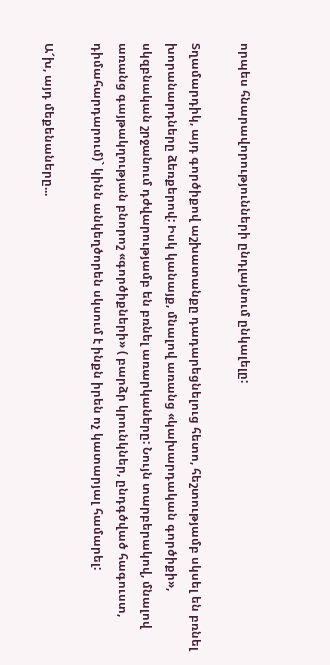որպես հնարավորությունների ընդլայնում ընկալելը:

Տղամարդիկ, այդ գործիքով աշխատանքը դադարեցնելուց հետո, հեշտությամբ սկսել են բռնել խորանարդները ձեռքերով: Իսկ կանայք, մնալով առանց «կախարդական գործիքի», սկզբնական շրջանում դժվարությամբ են բռնել առարկաները: Նույն տարբերակով, մնալով առանց գայթակղության բնորոշ «գործիքների» ( բարձր կրունկներ, ընդգծված հագուստ, դիմահարդարում)` կինն անկեղծորեն սկսում է ինքն իրեն ոչ կատարյալ համարել:

Ա՜խ, այդ մեքենաները...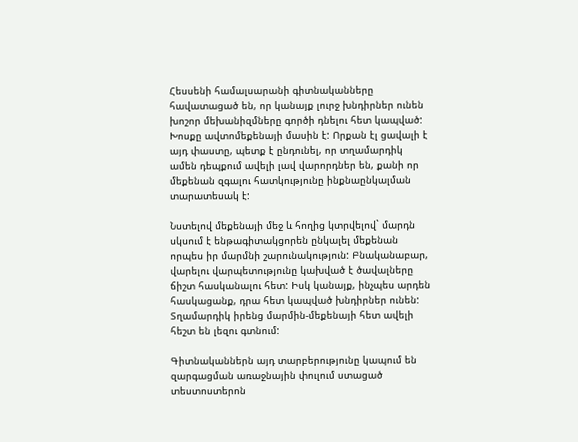Հեսսենի համալսարանի գիտնականները հավատացած են, որ կանայք լուրջ խնդիրներ ունեն խոշոր մեխանիզմները գործի դնելու հետ կապված: Խոսքը ավտոմեքենայի մասին է: Որքան էլ ցավալի է այդ փաստը, պետք է ընդունել, որ տղամարդիկ ամեն դեպքում ավելի լավ վարորդներ են, քանի որ մեքենան զգալու հատկությունը ինքնաընկալման տարատեսակ է:

Նստելով մեքենայի մեջ և հողից կտրվելով` մարդն սկսում է ենթագիտակցորեն ընկալել մեքենան որպես իր մարմնի շարունակություն: Բնականաբար, վարելու վարպետությունը կախված է ծավալները ճիշտ հասկանալու հետ: Իսկ կանայք, ինչպես արդեն հասկացանք, դրա հետ կապված խնդիրներ ունեն: Տղամարդիկ իրենց մարմին-մեքենայի հետ ավելի հեշտ են լեզու գտնում:

Գիտնականներն այդ տարբերությունը կապում են զարգացման առաջնային փուլում ստացած տեստոստերոն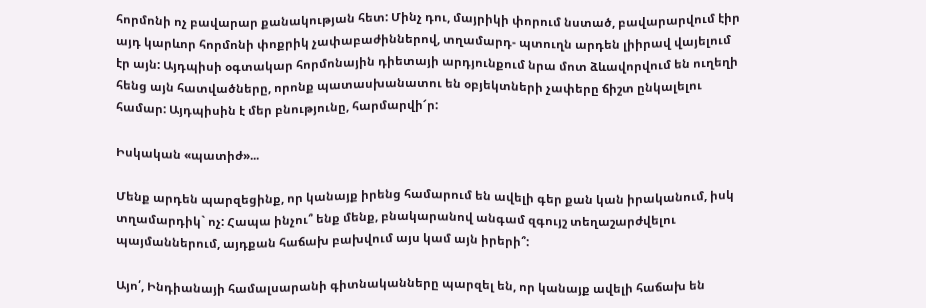հորմոնի ոչ բավարար քանակության հետ: Մինչ դու, մայրիկի փորում նստած, բավարարվում էիր այդ կարևոր հորմոնի փոքրիկ չափաբաժիններով, տղամարդ- պտուղն արդեն լիիրավ վայելում էր այն: Այդպիսի օգտակար հորմոնային դիետայի արդյունքում նրա մոտ ձևավորվում են ուղեղի հենց այն հատվածները, որոնք պատասխանատու են օբյեկտների չափերը ճիշտ ընկալելու համար: Այդպիսին է մեր բնությունը, հարմարվի՜ր:

Իսկական «պատիժ»...

Մենք արդեն պարզեցինք, որ կանայք իրենց համարում են ավելի գեր քան կան իրականում, իսկ տղամարդիկ` ոչ: Հապա ինչու՞ ենք մենք, բնակարանով անգամ զգույշ տեղաշարժվելու պայմաններում, այդքան հաճախ բախվում այս կամ այն իրերի՞:

Այո՛, Ինդիանայի համալսարանի գիտնականները պարզել են, որ կանայք ավելի հաճախ են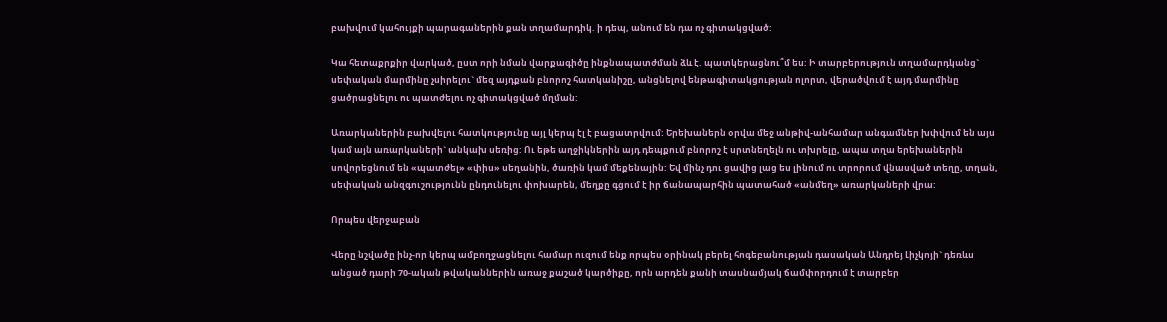բախվում կահույքի պարագաներին քան տղամարդիկ. ի դեպ, անում են դա ոչ գիտակցված:

Կա հետաքրքիր վարկած, ըստ որի նման վարքագիծը ինքնապատժման ձև է. պատկերացնու՞մ ես: Ի տարբերություն տղամարդկանց` սեփական մարմինը չսիրելու` մեզ այդքան բնորոշ հատկանիշը, անցնելով ենթագիտակցության ոլորտ, վերածվում է այդ մարմինը ցածրացնելու ու պատժելու ոչ գիտակցված մղման:

Առարկաներին բախվելու հատկությունը այլ կերպ էլ է բացատրվում: Երեխաներն օրվա մեջ անթիվ-անհամար անգամներ խփվում են այս կամ այն առարկաների` անկախ սեռից: Ու եթե աղջիկներին այդ դեպքում բնորոշ է սրտնեղելն ու տխրելը, ապա տղա երեխաներին սովորեցնում են «պատժել» «փիս» սեղանին, ծառին կամ մեքենային: Եվ մինչ դու ցավից լաց ես լինում ու տրորում վնասված տեղը, տղան, սեփական անզգուշությունն ընդունելու փոխարեն, մեղքը գցում է իր ճանապարհին պատահած «անմեղ» առարկաների վրա:

Որպես վերջաբան

Վերը նշվածը ինչ-որ կերպ ամբողջացնելու համար ուզում ենք որպես օրինակ բերել հոգեբանության դասական Անդրեյ Լիչկոյի` դեռևս անցած դարի 70-ական թվականներին առաջ քաշած կարծիքը, որն արդեն քանի տասնամյակ ճամփորդում է տարբեր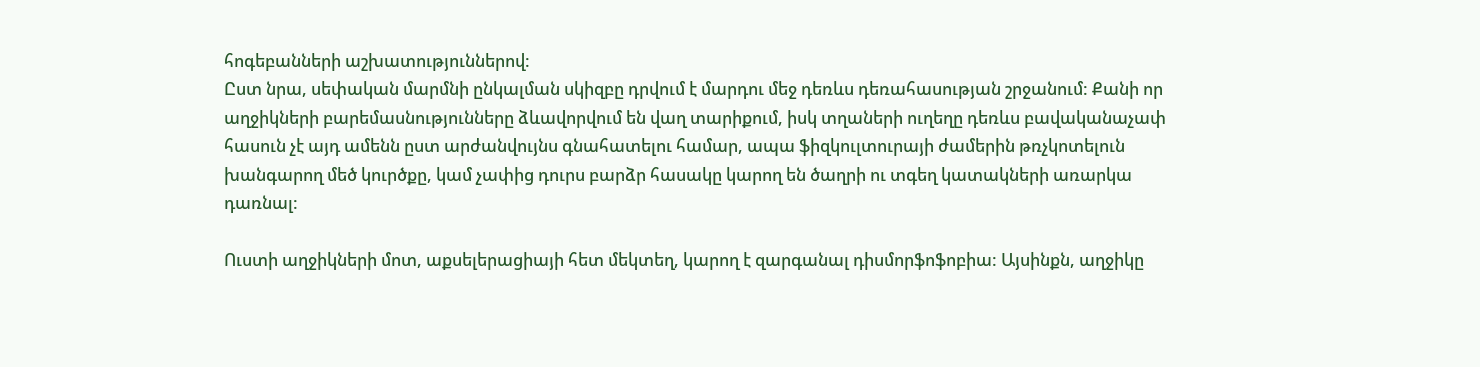հոգեբանների աշխատություններով:
Ըստ նրա, սեփական մարմնի ընկալման սկիզբը դրվում է մարդու մեջ դեռևս դեռահասության շրջանում: Քանի որ աղջիկների բարեմասնությունները ձևավորվում են վաղ տարիքում, իսկ տղաների ուղեղը դեռևս բավականաչափ հասուն չէ այդ ամենն ըստ արժանվույնս գնահատելու համար, ապա ֆիզկուլտուրայի ժամերին թռչկոտելուն խանգարող մեծ կուրծքը, կամ չափից դուրս բարձր հասակը կարող են ծաղրի ու տգեղ կատակների առարկա դառնալ:

Ուստի աղջիկների մոտ, աքսելերացիայի հետ մեկտեղ, կարող է զարգանալ դիսմորֆոֆոբիա: Այսինքն, աղջիկը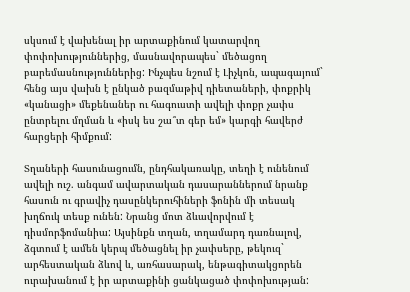սկսում է վախենալ իր արտաքինում կատարվող փոփոխություններից, մասնավորապես` մեծացող բարեմասնություններից: Ինչպես նշում է Լիչկոն, ապագայում` հենց այս վախն է ընկած բազմաթիվ դիետաների, փոքրիկ «կանացի» մեքենաներ ու հագուստի ավելի փոքր չափս ընտրելու մղման և «իսկ ես շա՞տ գեր եմ» կարգի հավերժ հարցերի հիմքում:

Տղաների հասունացումն, ընդհակառակը, տեղի է ունենում ավելի ուշ. անգամ ավարտական դասարաններում նրանք հասուն ու գրավիչ դասընկերուհիների ֆոնին մի տեսակ խղճուկ տեսք ունեն: Նրանց մոտ ձևավորվում է դիսմորֆոմանիա: Այսինքն տղան, տղամարդ դառնալով, ձգտում է ամեն կերպ մեծացնել իր չափսերը, թեկուզ` արհեստական ձևով և, առհասարակ, ենթագիտակցորեն ուրախանում է իր արտաքինի ցանկացած փոփոխության: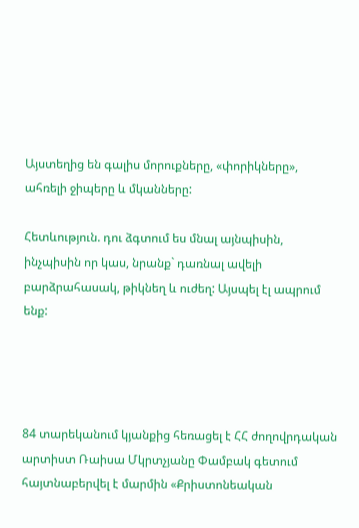Այստեղից են գալիս մորուքները, «փորիկները», ահռելի ջիպերը և մկանները:

Հետևություն. դու ձգտում ես մնալ այնպիսին, ինչպիսին որ կաս, նրանք` դառնալ ավելի բարձրահասակ, թիկնեղ և ուժեղ: Այսպել էլ ապրում ենք:




84 տարեկանում կյանքից հեռացել է ՀՀ ժողովրդական արտիստ Ռաիսա Մկրտչյանը Փամբակ գետում հայտնաբերվել է մարմին «Քրիստոնեական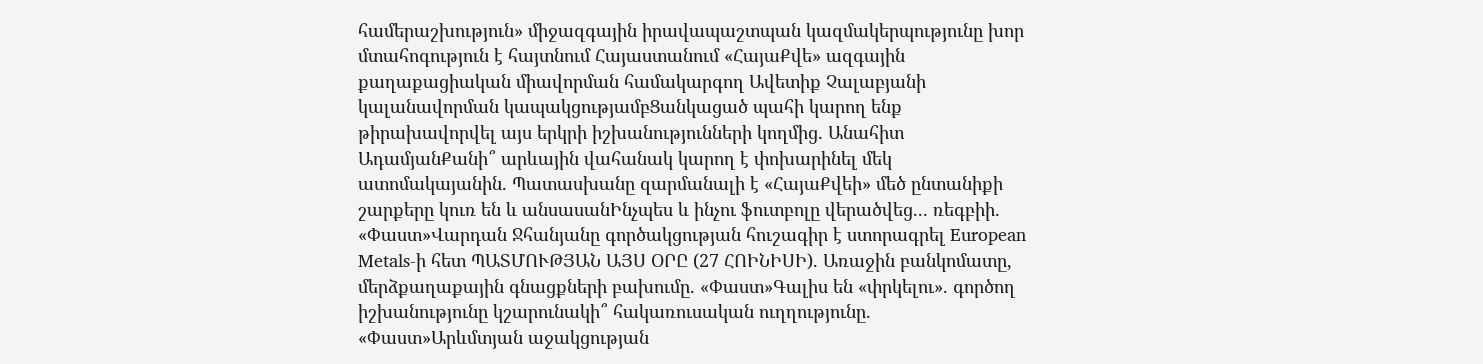համերաշխություն» միջազգային իրավապաշտպան կազմակերպությունը խոր մտահոգություն է հայտնում Հայաստանում «ՀայաՔվե» ազգային քաղաքացիական միավորման համակարգող Ավետիք Չալաբյանի կալանավորման կապակցությամբՑանկացած պահի կարող ենք թիրախավորվել այս երկրի իշխանությունների կողմից․ Անահիտ ԱդամյանՔանի՞ արևային վահանակ կարող է փոխարինել մեկ ատոմակայանին. Պատասխանը զարմանալի է «ՀայաՔվեի» մեծ ընտանիքի շարքերը կուռ են և անսասանԻնչպես և ինչու ֆուտբոլը վերածվեց... ռեգբիի. «Փաստ»Վարդան Ջհանյանը գործակցության հուշագիր է ստորագրել European Metals-ի հետ ՊԱՏՄՈՒԹՅԱՆ ԱՅՍ ՕՐԸ (27 ՀՈԻՆԻՍԻ). Առաջին բանկոմատը, մերձքաղաքային գնացքների բախումը. «Փաստ»Գալիս են «փրկելու». գործող իշխանությունը կշարունակի՞ հակառուսական ուղղությունը. «Փաստ»Արևմտյան աջակցության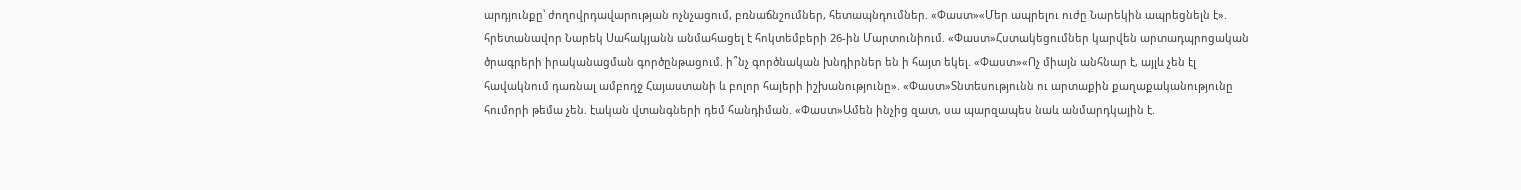արդյունքը՝ ժողովրդավարության ոչնչացում, բռնաճնշումներ, հետապնդումներ. «Փաստ»«Մեր ապրելու ուժը Նարեկին ապրեցնելն է». հրետանավոր Նարեկ Սահակյանն անմահացել է հոկտեմբերի 26-ին Մարտունիում. «Փաստ»Հստակեցումներ կարվեն արտադպրոցական ծրագրերի իրականացման գործընթացում. ի՞նչ գործնական խնդիրներ են ի հայտ եկել. «Փաստ»«Ոչ միայն անհնար է, այլև չեն էլ հավակնում դառնալ ամբողջ Հայաստանի և բոլոր հայերի իշխանությունը». «Փաստ»Տնտեսությունն ու արտաքին քաղաքականությունը հումորի թեմա չեն. էական վտանգների դեմ հանդիման. «Փաստ»Ամեն ինչից զատ, սա պարզապես նաև անմարդկային է.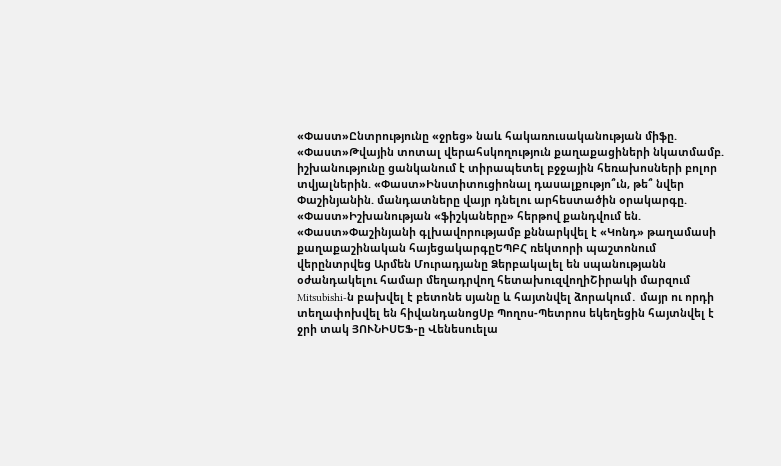«Փաստ»Ընտրությունը «ջրեց» նաև հակառուսականության միֆը. «Փաստ»Թվային տոտալ վերահսկողություն քաղաքացիների նկատմամբ. իշխանությունը ցանկանում է տիրապետել բջջային հեռախոսների բոլոր տվյալներին. «Փաստ»Ինստիտուցիոնալ դասալքությո՞ւն, թե՞ նվեր Փաշինյանին. մանդատները վայր դնելու արհեստածին օրակարգը. «Փաստ»Իշխանության «ֆիշկաները» հերթով քանդվում են. «Փաստ»Փաշինյանի գլխավորությամբ քննարկվել է «Կոնդ» թաղամասի քաղաքաշինական հայեցակարգըԵՊԲՀ ռեկտորի պաշտոնում վերընտրվեց Արմեն Մուրադյանը Ձերբակալել են սպանությանն օժանդակելու համար մեղադրվող հետախուզվողիՇիրակի մարզում Mitsubishi-ն բախվել է բետոնե սյանը և հայտնվել ձորակում․ մայր ու որդի տեղափոխվել են հիվանդանոցՍբ Պողոս-Պետրոս եկեղեցին հայտնվել է ջրի տակ ՅՈՒՆԻՍԵՖ-ը Վենեսուելա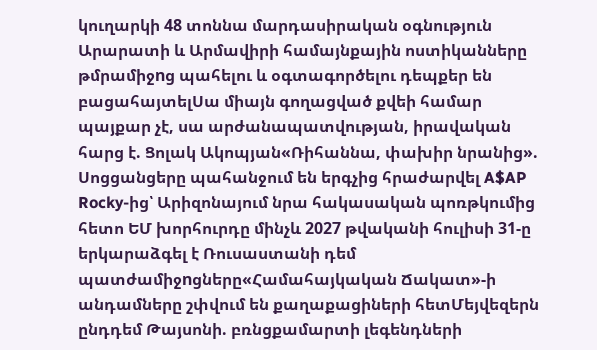կուղարկի 48 տոննա մարդասիրական օգնություն Արարատի և Արմավիրի համայնքային ոստիկանները թմրամիջnց պահելու և օգտագործելու դեպքեր են բացահայտելՍա միայն գողացված քվեի համար պայքար չէ, սա արժանապատվության, իրավական հարց է. Ցոլակ Ակոպյան«Ռիհաննա, փախիր նրանից». Սոցցանցերը պահանջում են երգչից հրաժարվել A$AP Rocky-ից՝ Արիզոնայում նրա հակասական պոռթկումից հետո ԵՄ խորհուրդը մինչև 2027 թվականի հուլիսի 31-ը երկարաձգել է Ռուսաստանի դեմ պատժամիջnցները«Համահայկական Ճակատ»-ի անդամները շփվում են քաղաքացիների հետՄեյվեզերն ընդդեմ Թայսոնի. բռնցքամարտի լեգենդների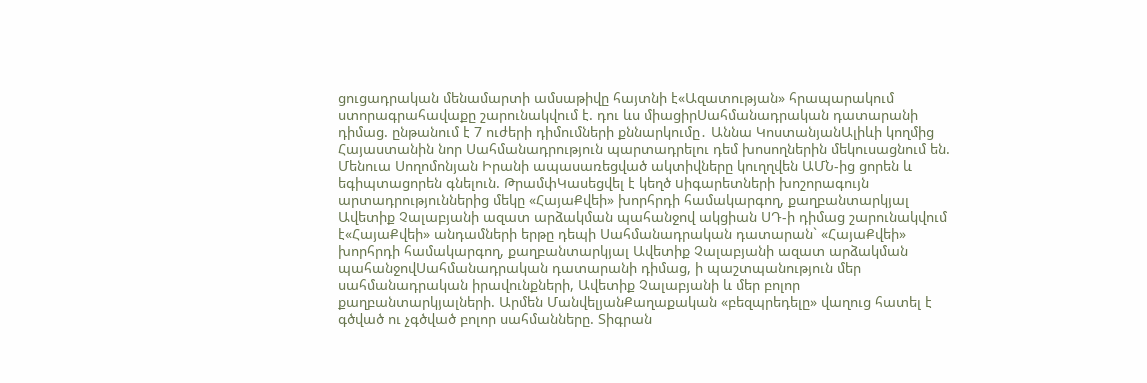ցուցադրական մենամարտի ամսաթիվը հայտնի է«Ազատության» հրապարակում ստորագրահավաքը շարունակվում է. դու ևս միացիրՍահմանադրական դատարանի դիմաց. ընթանում է 7 ուժերի դիմումների քննարկումը․ Աննա ԿոստանյանԱլիևի կողմից Հայաստանին նոր Սահմանադրություն պարտադրելու դեմ խոսողներին մեկուսացնում են. Մենուա Սողոմոնյան Իրանի ապասառեցված ակտիվները կուղղվեն ԱՄՆ-ից ցորեն և եգիպտացորեն գնելուն. ԹրամփԿասեցվել է կեղծ uիգարետների խոշորագույն արտադրություններից մեկը «ՀայաՔվեի» խորհրդի համակարգող, քաղբանտարկյալ Ավետիք Չալաբյանի ազատ արձակման պահանջով ակցիան ՍԴ-ի դիմաց շարունակվում է«ՀայաՔվեի» անդամների երթը դեպի Սահմանադրական դատարան` «ՀայաՔվեի» խորհրդի համակարգող, քաղբանտարկյալ Ավետիք Չալաբյանի ազատ արձակման պահանջովՍահմանադրական դատարանի դիմաց, ի պաշտպանություն մեր սահմանադրական իրավունքների, Ավետիք Չալաբյանի և մեր բոլոր քաղբանտարկյալների. Արմեն ՄանվելյանՔաղաքական «բեզպրեդելը» վաղուց հատել է գծված ու չգծված բոլոր սահմանները. Տիգրան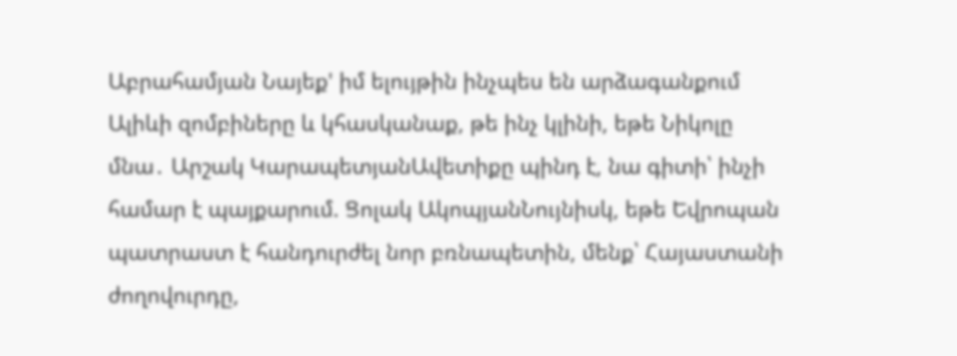Աբրահամյան Նայեք' իմ ելույթին ինչպես են արձագանքում Ալիևի զոմբիները և կհասկանաք, թե ինչ կլինի, եթե Նիկոլը մնա․ Արշակ ԿարապետյանԱվետիքը պինդ է, նա գիտի՝ ինչի համար է պայքարում. Ցոլակ ԱկոպյանՆույնիսկ, եթե Եվրոպան պատրաստ է հանդուրժել նոր բռնապետին, մենք՝ Հայաստանի ժողովուրդը,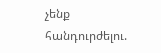չենք հանդուրժելու.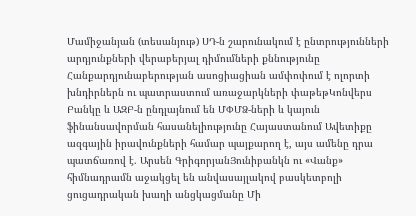Մամիջանյան (տեսանյութ) ՍԴ-ն շարունակում է ընտրությունների արդյունքների վերաբերյալ դիմումների քննությունը Հանքարդյունաբերության ասոցիացիան ամփոփում է ոլորտի խնդիրներն ու պատրաստում առաջարկների փաթեթԿոնվերս Բանկը և ԱԶԲ-ն ընդլայնում են ՄՓՄՁ-ների և կայուն ֆինանսավորման հասանելիությունը Հայաստանում Ավետիքը ազգային իրավունքների համար պայքարող է, այս ամենը դրա պատճառով է. Արսեն ԳրիգորյանՅունիբանկն ու «Վանք» հիմնադրամն աջակցել են անվասայլակով բասկետբոլի ցուցադրական խաղի անցկացմանը Մի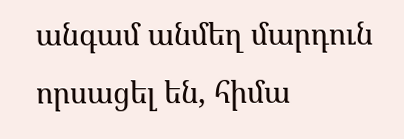անգամ անմեղ մարդուն որսացել են, հիմա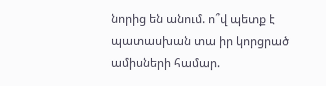նորից են անում. ո՞վ պետք է պատասխան տա իր կորցրած ամիսների համար.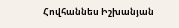Հովհաննես Իշխանյան